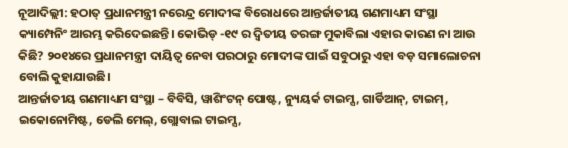ନୂଆଦିଲ୍ଲୀ: ହଠାତ୍ ପ୍ରଧାନମନ୍ତ୍ରୀ ନରେନ୍ଦ୍ର ମୋଦୀଙ୍କ ବିରୋଧରେ ଆନ୍ତର୍ଜାତୀୟ ଗଣମାଧ୍ୟମ ସଂସ୍ଥା କ୍ୟାମ୍ପେନିଂ ଆରମ୍ଭ କରିଦେଇଛନ୍ତି। କୋଭିଡ୍ -୧୯ ର ଦ୍ବିତୀୟ ତରଙ୍ଗ ମୁକାବିଲା ଏହାର କାରଣ ନା ଆଉ କିଛି? ୨୦୧୪ରେ ପ୍ରଧାନମନ୍ତ୍ରୀ ଦାୟିତ୍ବ ନେବା ପରଠାରୁ ମୋଦୀଙ୍କ ପାଇଁ ସବୁଠାରୁ ଏହା ବଡ଼ ସମାଲୋଚନା ବୋଲି କୁହାଯାଉଛି।
ଆନ୍ତର୍ଜାତୀୟ ଗଣମାଧ୍ୟମ ସଂସ୍ଥା – ବିବିସି, ୱାଶିଂଟନ୍ ପୋଷ୍ଟ, ନ୍ୟୁୟର୍କ ଟାଇମ୍ସ, ଗାର୍ଡିଆନ୍, ଟାଇମ୍, ଇକୋନୋମିଷ୍ଟ, ଡେଲି ମେଲ୍, ଗ୍ଲୋବାଲ ଟାଇମ୍ସ,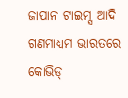ଜାପାନ ଟାଇମ୍ସ ଆଦି ଗଣମାଧ୍ୟମ ଭାରତରେ କୋଭିଡ୍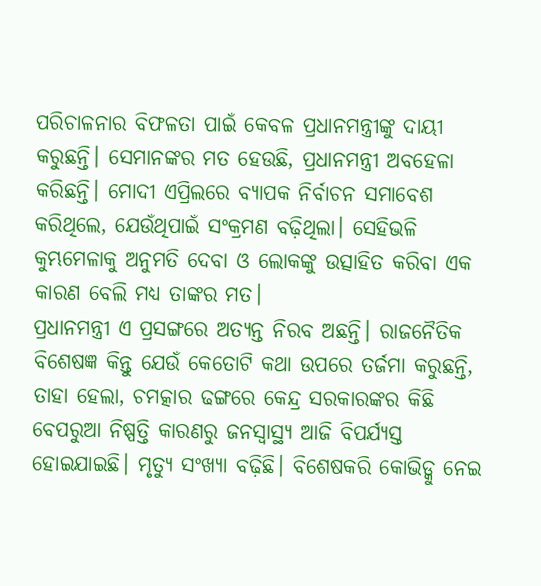ପରିଚାଳନାର ବିଫଳତା ପାଇଁ କେବଳ ପ୍ରଧାନମନ୍ତ୍ରୀଙ୍କୁ ଦାୟୀ କରୁଛନ୍ତି। ସେମାନଙ୍କର ମତ ହେଉଛି, ପ୍ରଧାନମନ୍ତ୍ରୀ ଅବହେଳା କରିଛନ୍ତି। ମୋଦୀ ଏପ୍ରିଲରେ ବ୍ୟାପକ ନିର୍ବାଚନ ସମାବେଶ କରିଥିଲେ, ଯେଉଁଥିପାଇଁ ସଂକ୍ରମଣ ବଢ଼ିଥିଲା। ସେହିଭଳି କୁମ୍ଭମେଳାକୁ ଅନୁମତି ଦେବା ଓ ଲୋକଙ୍କୁ ଉତ୍ସାହିତ କରିବା ଏକ କାରଣ ବେଲି ମଧ୍ୟ ତାଙ୍କର ମତ।
ପ୍ରଧାନମନ୍ତ୍ରୀ ଏ ପ୍ରସଙ୍ଗରେ ଅତ୍ୟନ୍ତ ନିରବ ଅଛନ୍ତି। ରାଜନୈତିକ ବିଶେଷଜ୍ଞ କିନ୍ତୁ ଯେଉଁ କେତୋଟି କଥା ଉପରେ ତର୍ଜମା କରୁଛନ୍ତି, ତାହା ହେଲା, ଚମତ୍କାର ଢଙ୍ଗରେ କେନ୍ଦ୍ର ସରକାରଙ୍କର କିଛି ବେପରୁଆ ନିଷ୍ପତ୍ତି କାରଣରୁ ଜନସ୍ବାସ୍ଥ୍ୟ ଆଜି ବିପର୍ଯ୍ୟସ୍ତ ହୋଇଯାଇଛି। ମୃତ୍ୟୁ ସଂଖ୍ୟା ବଢ଼ିଛି। ବିଶେଷକରି କୋଭିଡ୍କୁ ନେଇ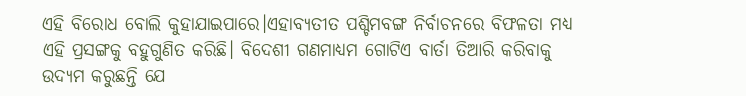ଏହି ବିରୋଧ ବୋଲି କୁହାଯାଇପାରେ।ଏହାବ୍ୟତୀତ ପଶ୍ଚିମବଙ୍ଗ ନିର୍ବାଚନରେ ବିଫଳତା ମଧ୍ୟ ଏହି ପ୍ରସଙ୍ଗକୁ ବହୁଗୁଣିତ କରିଛି। ବିଦେଶୀ ଗଣମାଧ୍ୟମ ଗୋଟିଏ ବାର୍ତା ତିଆରି କରିବାକୁ ଉଦ୍ୟମ କରୁଛନ୍ତି ଯେ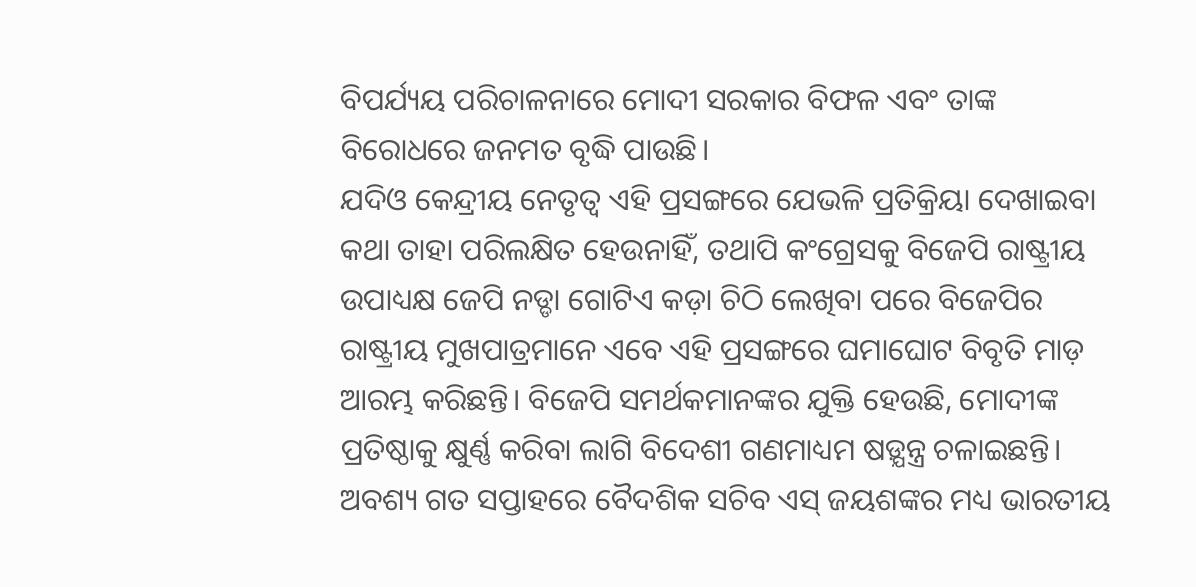ବିପର୍ଯ୍ୟୟ ପରିଚାଳନାରେ ମୋଦୀ ସରକାର ବିଫଳ ଏବଂ ତାଙ୍କ ବିରୋଧରେ ଜନମତ ବୃଦ୍ଧି ପାଉଛି।
ଯଦିଓ କେନ୍ଦ୍ରୀୟ ନେତୃତ୍ବ ଏହି ପ୍ରସଙ୍ଗରେ ଯେଭଳି ପ୍ରତିକ୍ରିୟା ଦେଖାଇବା କଥା ତାହା ପରିଲକ୍ଷିତ ହେଉନାହିଁ, ତଥାପି କଂଗ୍ରେସକୁ ବିଜେପି ରାଷ୍ଟ୍ରୀୟ ଉପାଧ୍ୟକ୍ଷ ଜେପି ନଡ୍ଡା ଗୋଟିଏ କଡ଼ା ଚିଠି ଲେଖିବା ପରେ ବିଜେପିର ରାଷ୍ଟ୍ରୀୟ ମୁଖପାତ୍ରମାନେ ଏବେ ଏହି ପ୍ରସଙ୍ଗରେ ଘମାଘୋଟ ବିବୃତି ମାଡ଼ ଆରମ୍ଭ କରିଛନ୍ତି। ବିଜେପି ସମର୍ଥକମାନଙ୍କର ଯୁକ୍ତି ହେଉଛି, ମୋଦୀଙ୍କ ପ୍ରତିଷ୍ଠାକୁ କ୍ଷୁର୍ଣ୍ଣ କରିବା ଲାଗି ବିଦେଶୀ ଗଣମାଧ୍ୟମ ଷଡ଼୍ଯନ୍ତ୍ର ଚଳାଇଛନ୍ତି।
ଅବଶ୍ୟ ଗତ ସପ୍ତାହରେ ବୈଦଶିକ ସଚିବ ଏସ୍ ଜୟଶଙ୍କର ମଧ୍ୟ ଭାରତୀୟ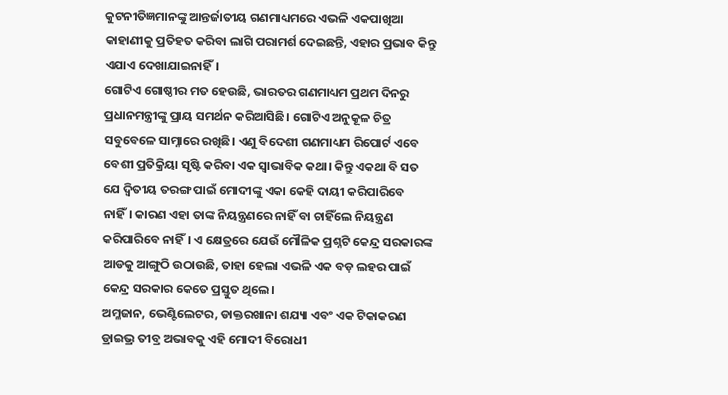କୁଟନୀତିଜ୍ଞମାନଙ୍କୁ ଆନ୍ତର୍ଜାତୀୟ ଗଣମାଧ୍ୟମରେ ଏଭଳି ଏକପାଖିଆ କାହାଣୀକୁ ପ୍ରତିହତ କରିବା ଲାଗି ପରାମର୍ଶ ଦେଇଛନ୍ତି, ଏହାର ପ୍ରଭାବ କିନ୍ତୁ ଏଯାଏ ଦେଖାଯାଇନାହିଁ।
ଗୋଟିଏ ଗୋଷ୍ଠୀର ମତ ହେଉଛି, ଭାରତର ଗଣମାଧ୍ୟମ ପ୍ରଥମ ଦିନରୁ ପ୍ରଧାନମନ୍ତ୍ରୀଙ୍କୁ ପ୍ରାୟ ସମର୍ଥନ କରିଆସିଛି। ଗୋଟିଏ ଅନୁକୂଳ ଚିତ୍ର ସବୁବେଳେ ସାମ୍ନାରେ ରଖିଛି। ଏଣୁ ବିଦେଶୀ ଗଣମାଧ୍ୟମ ରିପୋର୍ଟ ଏବେ ବେଶୀ ପ୍ରତିକ୍ରିୟା ସୃଷ୍ଟି କରିବା ଏକ ସ୍ବାଭାବିକ କଥା। କିନ୍ତୁ ଏକଥା ବି ସତ ଯେ ଦ୍ୱିତୀୟ ତରଙ୍ଗ ପାଇଁ ମୋଦୀଙ୍କୁ ଏକା କେହି ଦାୟୀ କରିପାରିବେ ନାହିଁ। କାରଣ ଏହା ତାଙ୍କ ନିୟନ୍ତ୍ରଣରେ ନାହିଁ ବା ଚାହିଁଲେ ନିୟନ୍ତ୍ରଣ କରିପାରିବେ ନାହିଁ। ଏ କ୍ଷେତ୍ରରେ ଯେଉଁ ମୌଳିକ ପ୍ରଶ୍ନଟି କେନ୍ଦ୍ର ସରକାରଙ୍କ ଆଡକୁ ଆଙ୍ଗୁଠି ଉଠାଉଛି, ତାହା ହେଲା ଏଭଳି ଏକ ବଡ଼ ଲହର ପାଇଁ କେନ୍ଦ୍ର ସରକାର କେତେ ପ୍ରସ୍ତୁତ ଥିଲେ।
ଅମ୍ଳଜାନ, ଭେଣ୍ଟିଲେଟର, ଡାକ୍ତରଖାନା ଶଯ୍ୟା ଏବଂ ଏକ ଟିକାକରଣ ଡ୍ରାଇଭ୍ର ତୀବ୍ର ଅଭାବକୁ ଏହି ମୋଦୀ ବିରୋଧୀ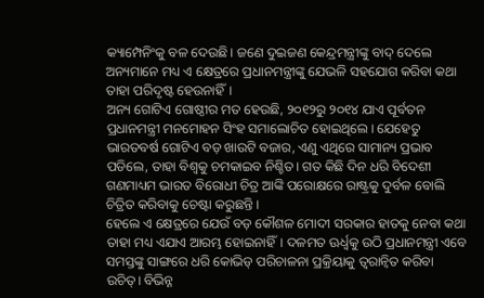କ୍ୟାମ୍ପେନିଂକୁ ବଳ ଦେଉଛି। ଜଣେ ଦୁଇଜଣ କେନ୍ଦ୍ରମନ୍ତ୍ରୀଙ୍କୁ ବାଦ୍ ଦେଲେ ଅନ୍ୟମାନେ ମଧ୍ୟ ଏ କ୍ଷେତ୍ରରେ ପ୍ରଧାନମନ୍ତ୍ରୀଙ୍କୁ ଯେଭଳି ସହଯୋଗ କରିବା କଥା ତାହା ପରିଦୃଷ୍ଟ ହେଉନାହିଁ।
ଅନ୍ୟ ଗୋଟିଏ ଗୋଷ୍ଠୀର ମତ ହେଉଛି, ୨୦୧୨ରୁ ୨୦୧୪ ଯାଏ ପୂର୍ବତନ ପ୍ରଧାନମନ୍ତ୍ରୀ ମନମୋହନ ସିଂହ ସମାଲୋଚିତ ହୋଇଥିଲେ। ଯେହେତୁ ଭାରତବର୍ଷ ଗୋଟିଏ ବଡ଼ ଖାଉଟି ବଜାର, ଏଣୁ ଏଥିରେ ସାମାନ୍ୟ ପ୍ରଭାବ ପଡିଲେ, ତାହା ବିଶ୍ବକୁ ଚମକାଇବ ନିଶ୍ଚିତ। ଗତ କିଛି ଦିନ ଧରି ବିଦେଶୀ ଗଣମାଧ୍ୟମ ଭାରତ ବିରୋଧୀ ଚିତ୍ର ଆଙ୍କି ପରୋକ୍ଷରେ ରାଷ୍ଟ୍ରକୁ ଦୁର୍ବଳ ବୋଲି ଚିତ୍ରିତ କରିବାକୁ ଚେଷ୍ଟା କରୁଛନ୍ତି।
ହେଲେ ଏ କ୍ଷେତ୍ରରେ ଯେଉଁ ବଡ଼ କୌଶଳ ମୋଦୀ ସରକାର ହାତକୁ ନେବା କଥା ତାହା ମଧ୍ୟ ଏଯାଏ ଆରମ୍ଭ ହୋଇନାହିଁ। ଦଳମତ ଊର୍ଧ୍ବକୁ ଉଠି ପ୍ରଧାନମନ୍ତ୍ରୀ ଏବେ ସମସ୍ତଙ୍କୁ ସାଙ୍ଗରେ ଧରି କୋଭିଡ୍ ପରିଚାଳନା ପ୍ରକ୍ରିୟାକୁ ତ୍ବରାନ୍ବିତ କରିବା ଉଚିତ୍। ବିଭିନ୍ନ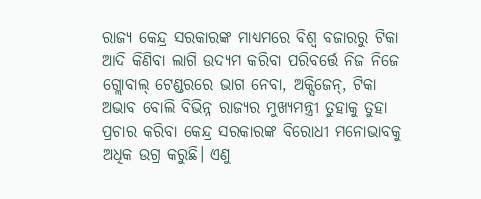ରାଜ୍ୟ କେନ୍ଦ୍ର ସରକାରଙ୍କ ମାଧ୍ୟମରେ ବିଶ୍ବ ବଜାରରୁ ଟିକା ଆଦି କିଣିବା ଲାଗି ଉଦ୍ୟମ କରିବା ପରିବର୍ତ୍ତେ ନିଜ ନିଜେ ଗ୍ଲୋବାଲ୍ ଟେଣ୍ଡରରେ ଭାଗ ନେବା, ଅକ୍ସିଜେନ୍, ଟିକା ଅଭାବ ବୋଲି ବିଭିନ୍ନ ରାଜ୍ୟର ମୁଖ୍ୟମନ୍ତ୍ରୀ ତୁହାକୁ ତୁହା ପ୍ରଚାର କରିବା କେନ୍ଦ୍ର ସରକାରଙ୍କ ବିରୋଧୀ ମନୋଭାବକୁ ଅଧିକ ଉଗ୍ର କରୁଛି। ଏଣୁ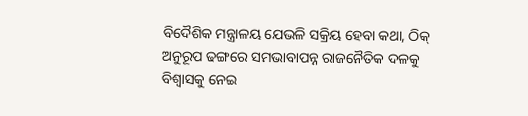ବିଦୈଶିକ ମନ୍ତ୍ରାଳୟ ଯେଭଳି ସକ୍ରିୟ ହେବା କଥା, ଠିକ୍ ଅନୁରୂପ ଢଙ୍ଗରେ ସମଭାବାପନ୍ନ ରାଜନୈତିକ ଦଳକୁ ବିଶ୍ବାସକୁ ନେଇ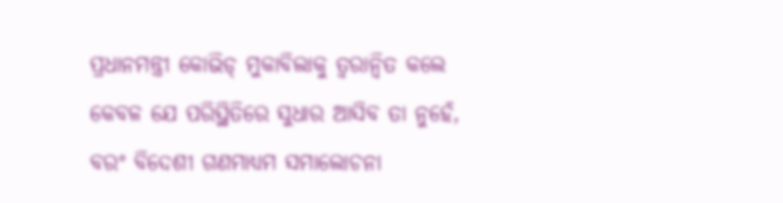ପ୍ରଧାନମନ୍ତ୍ରୀ କୋଭିଡ୍ ମୁକାବିଲାକୁ ତ୍ବରାନ୍ବିତ କଲେ କେବଳ ଯେ ପରିସ୍ଥିତିରେ ସୁଧାର ଆସିବ ତା ନୁହେଁ, ବରଂ ବିଦେଶୀ ଗଣମାଧ୍ୟମ ସମାଲୋଚନା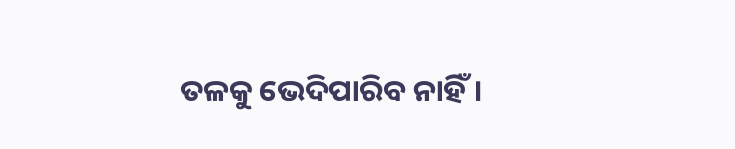ତଳକୁ ଭେଦିପାରିବ ନାହିଁ।